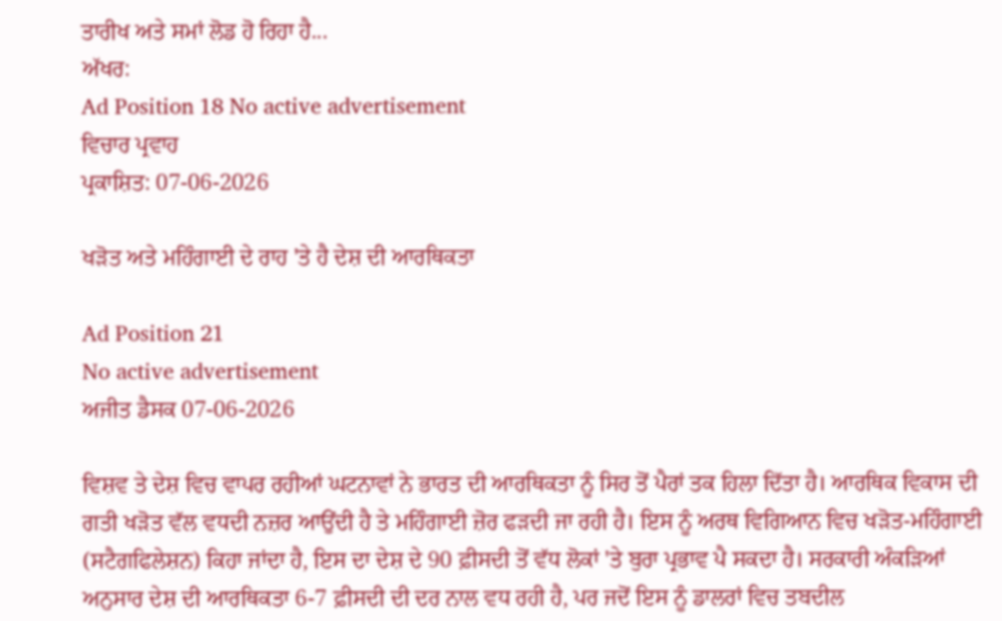ਤਾਰੀਖ ਅਤੇ ਸਮਾਂ ਲੋਡ ਹੋ ਰਿਹਾ ਹੈ...
ਅੱਖਰ:
Ad Position 18 No active advertisement
ਵਿਚਾਰ ਪ੍ਰਵਾਹ
ਪ੍ਰਕਾਸ਼ਿਤ: 07-06-2026

ਖੜੋਤ ਅਤੇ ਮਹਿੰਗਾਈ ਦੇ ਰਾਹ 'ਤੇ ਹੈ ਦੇਸ਼ ਦੀ ਆਰਥਿਕਤਾ

Ad Position 21
No active advertisement
ਅਜੀਤ ਡੈਸਕ 07-06-2026

ਵਿਸ਼ਵ ਤੇ ਦੇਸ਼ ਵਿਚ ਵਾਪਰ ਰਹੀਆਂ ਘਟਨਾਵਾਂ ਨੇ ਭਾਰਤ ਦੀ ਆਰਥਿਕਤਾ ਨੂੰ ਸਿਰ ਤੋਂ ਪੈਰਾਂ ਤਕ ਹਿਲਾ ਦਿੱਤਾ ਹੈ। ਆਰਥਿਕ ਵਿਕਾਸ ਦੀ ਗਤੀ ਖੜੋਤ ਵੱਲ ਵਧਦੀ ਨਜ਼ਰ ਆਉਂਦੀ ਹੈ ਤੇ ਮਹਿੰਗਾਈ ਜ਼ੋਰ ਫੜਦੀ ਜਾ ਰਹੀ ਹੈ। ਇਸ ਨੂੰ ਅਰਥ ਵਿਗਿਆਨ ਵਿਚ ਖੜੋਤ-ਮਹਿੰਗਾਈ (ਸਟੈਗਫਿਲੇਸ਼ਨ) ਕਿਹਾ ਜਾਂਦਾ ਹੈ, ਇਸ ਦਾ ਦੇਸ਼ ਦੇ 90 ਫ਼ੀਸਦੀ ਤੋਂ ਵੱਧ ਲੋਕਾਂ 'ਤੇ ਬੁਰਾ ਪ੍ਰਭਾਵ ਪੈ ਸਕਦਾ ਹੈ। ਸਰਕਾਰੀ ਅੰਕੜਿਆਂ ਅਨੁਸਾਰ ਦੇਸ਼ ਦੀ ਆਰਥਿਕਤਾ 6-7 ਫ਼ੀਸਦੀ ਦੀ ਦਰ ਨਾਲ ਵਧ ਰਹੀ ਹੈ, ਪਰ ਜਦੋਂ ਇਸ ਨੂੰ ਡਾਲਰਾਂ ਵਿਚ ਤਬਦੀਲ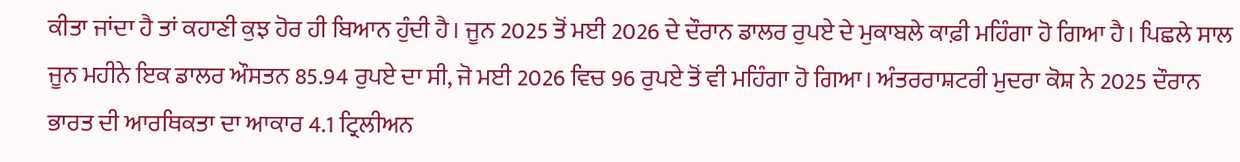ਕੀਤਾ ਜਾਂਦਾ ਹੈ ਤਾਂ ਕਹਾਣੀ ਕੁਝ ਹੋਰ ਹੀ ਬਿਆਨ ਹੁੰਦੀ ਹੈ। ਜੂਨ 2025 ਤੋਂ ਮਈ 2026 ਦੇ ਦੌਰਾਨ ਡਾਲਰ ਰੁਪਏ ਦੇ ਮੁਕਾਬਲੇ ਕਾਫ਼ੀ ਮਹਿੰਗਾ ਹੋ ਗਿਆ ਹੈ। ਪਿਛਲੇ ਸਾਲ ਜੂਨ ਮਹੀਨੇ ਇਕ ਡਾਲਰ ਔਸਤਨ 85.94 ਰੁਪਏ ਦਾ ਸੀ, ਜੋ ਮਈ 2026 ਵਿਚ 96 ਰੁਪਏ ਤੋਂ ਵੀ ਮਹਿੰਗਾ ਹੋ ਗਿਆ। ਅੰਤਰਰਾਸ਼ਟਰੀ ਮੁਦਰਾ ਕੋਸ਼ ਨੇ 2025 ਦੌਰਾਨ ਭਾਰਤ ਦੀ ਆਰਥਿਕਤਾ ਦਾ ਆਕਾਰ 4.1 ਟ੍ਰਿਲੀਅਨ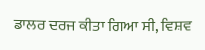ਡਾਲਰ ਦਰਜ ਕੀਤਾ ਗਿਆ ਸੀ, ਵਿਸ਼ਵ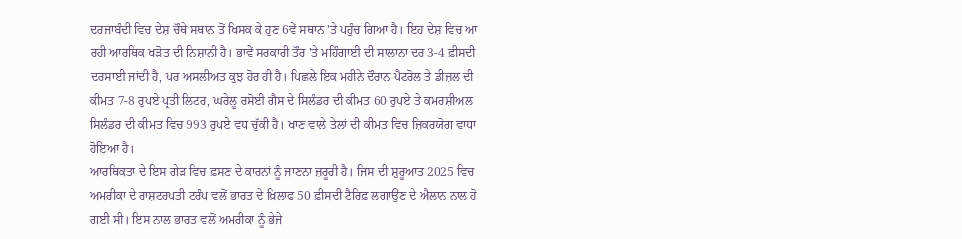ਦਰਜਾਬੰਦੀ ਵਿਚ ਦੇਸ਼ ਚੌਥੇ ਸਥਾਨ ਤੋਂ ਖਿਸਕ ਕੇ ਹੁਣ 6ਵੇਂ ਸਥਾਨ 'ਤੇ ਪਹੁੰਚ ਗਿਆ ਹੈ। ਇਹ ਦੇਸ਼ ਵਿਚ ਆ ਰਹੀ ਆਰਥਿਕ ਖੜੋਤ ਦੀ ਨਿਸ਼ਾਨੀ ਹੈ। ਭਾਵੇਂ ਸਰਕਾਰੀ ਤੌਰ 'ਤੇ ਮਹਿੰਗਾਈ ਦੀ ਸਾਲਾਨਾ ਦਰ 3-4 ਫ਼ੀਸਦੀ ਦਰਸਾਈ ਜਾਂਦੀ ਹੈ, ਪਰ ਅਸਲੀਅਤ ਕੁਝ ਹੋਰ ਹੀ ਹੈ। ਪਿਛਲੇ ਇਕ ਮਹੀਨੇ ਦੌਰਾਨ ਪੈਟਰੋਲ ਤੇ ਡੀਜ਼ਲ ਦੀ ਕੀਮਤ 7-8 ਰੁਪਏ ਪ੍ਰਤੀ ਲਿਟਰ, ਘਰੇਲੂ ਰਸੋਈ ਗੈਸ ਦੇ ਸਿਲੰਡਰ ਦੀ ਕੀਮਤ 60 ਰੁਪਏ ਤੇ ਕਮਰਸ਼ੀਅਲ ਸਿਲੰਡਰ ਦੀ ਕੀਮਤ ਵਿਚ 993 ਰੁਪਏ ਵਧ ਚੁੱਕੀ ਹੈ। ਖਾਣ ਵਾਲੇ ਤੇਲਾਂ ਦੀ ਕੀਮਤ ਵਿਚ ਜ਼ਿਕਰਯੋਗ ਵਾਧਾ ਹੋਇਆ ਹੈ।
ਆਰਥਿਕਤਾ ਦੇ ਇਸ ਗੇੜ ਵਿਚ ਫ਼ਸਣ ਦੇ ਕਾਰਨਾਂ ਨੂੰ ਜਾਣਨਾ ਜ਼ਰੂਰੀ ਹੈ। ਜਿਸ ਦੀ ਸ਼ੁਰੂਆਤ 2025 ਵਿਚ ਅਮਰੀਕਾ ਦੇ ਰਾਸ਼ਟਰਪਤੀ ਟਰੰਪ ਵਲੋਂ ਭਾਰਤ ਦੇ ਖ਼ਿਲਾਫ 50 ਫ਼ੀਸਦੀ ਟੈਰਿਫ਼ ਲਗਾਉਣ ਦੇ ਐਲਾਨ ਨਾਲ ਹੋ ਗਈ ਸੀ। ਇਸ ਨਾਲ ਭਾਰਤ ਵਲੋਂ ਅਮਰੀਕਾ ਨੂੰ ਭੇਜੇ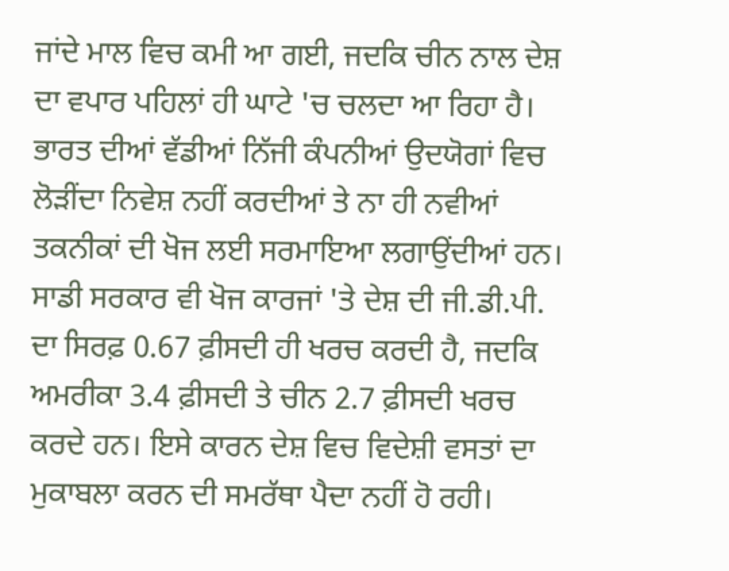ਜਾਂਦੇ ਮਾਲ ਵਿਚ ਕਮੀ ਆ ਗਈ, ਜਦਕਿ ਚੀਨ ਨਾਲ ਦੇਸ਼ ਦਾ ਵਪਾਰ ਪਹਿਲਾਂ ਹੀ ਘਾਟੇ 'ਚ ਚਲਦਾ ਆ ਰਿਹਾ ਹੈ। ਭਾਰਤ ਦੀਆਂ ਵੱਡੀਆਂ ਨਿੱਜੀ ਕੰਪਨੀਆਂ ਉਦਯੋਗਾਂ ਵਿਚ ਲੋੜੀਂਦਾ ਨਿਵੇਸ਼ ਨਹੀਂ ਕਰਦੀਆਂ ਤੇ ਨਾ ਹੀ ਨਵੀਆਂ ਤਕਨੀਕਾਂ ਦੀ ਖੋਜ ਲਈ ਸਰਮਾਇਆ ਲਗਾਉਂਦੀਆਂ ਹਨ। ਸਾਡੀ ਸਰਕਾਰ ਵੀ ਖੋਜ ਕਾਰਜਾਂ 'ਤੇ ਦੇਸ਼ ਦੀ ਜੀ.ਡੀ.ਪੀ. ਦਾ ਸਿਰਫ਼ 0.67 ਫ਼ੀਸਦੀ ਹੀ ਖਰਚ ਕਰਦੀ ਹੈ, ਜਦਕਿ ਅਮਰੀਕਾ 3.4 ਫ਼ੀਸਦੀ ਤੇ ਚੀਨ 2.7 ਫ਼ੀਸਦੀ ਖਰਚ ਕਰਦੇ ਹਨ। ਇਸੇ ਕਾਰਨ ਦੇਸ਼ ਵਿਚ ਵਿਦੇਸ਼ੀ ਵਸਤਾਂ ਦਾ ਮੁਕਾਬਲਾ ਕਰਨ ਦੀ ਸਮਰੱਥਾ ਪੈਦਾ ਨਹੀਂ ਹੋ ਰਹੀ।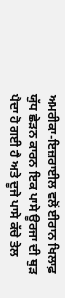ਅਮਰੀਕਾ-ਇਜ਼ਰਾਈਲ ਵਲੋਂ ਈਰਾਨ ਖਿਲਾਫ਼ ਯੁੱਧ ਛੇੜਨ ਕਾਰਨ ਇਕ ਪਾਸੇ ਊਰਜਾ ਦੀ ਥੁੜ ਪੈਦਾ ਹੋ ਗਈ ਹੈ ਅਤੇ ਦੂਜੇ ਪਾਸੇ ਕੱਚੇ ਤੇਲ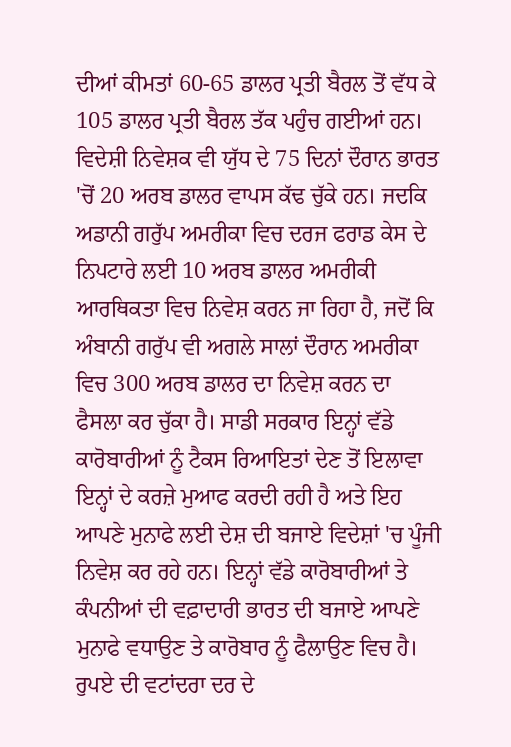ਦੀਆਂ ਕੀਮਤਾਂ 60-65 ਡਾਲਰ ਪ੍ਰਤੀ ਬੈਰਲ ਤੋਂ ਵੱਧ ਕੇ 105 ਡਾਲਰ ਪ੍ਰਤੀ ਬੈਰਲ ਤੱਕ ਪਹੁੰਚ ਗਈਆਂ ਹਨ। ਵਿਦੇਸ਼ੀ ਨਿਵੇਸ਼ਕ ਵੀ ਯੁੱਧ ਦੇ 75 ਦਿਨਾਂ ਦੌਰਾਨ ਭਾਰਤ 'ਚੋਂ 20 ਅਰਬ ਡਾਲਰ ਵਾਪਸ ਕੱਢ ਚੁੱਕੇ ਹਨ। ਜਦਕਿ ਅਡਾਨੀ ਗਰੁੱਪ ਅਮਰੀਕਾ ਵਿਚ ਦਰਜ ਫਰਾਡ ਕੇਸ ਦੇ ਨਿਪਟਾਰੇ ਲਈ 10 ਅਰਬ ਡਾਲਰ ਅਮਰੀਕੀ ਆਰਥਿਕਤਾ ਵਿਚ ਨਿਵੇਸ਼ ਕਰਨ ਜਾ ਰਿਹਾ ਹੈ, ਜਦੋਂ ਕਿ ਅੰਬਾਨੀ ਗਰੁੱਪ ਵੀ ਅਗਲੇ ਸਾਲਾਂ ਦੌਰਾਨ ਅਮਰੀਕਾ ਵਿਚ 300 ਅਰਬ ਡਾਲਰ ਦਾ ਨਿਵੇਸ਼ ਕਰਨ ਦਾ ਫੈਸਲਾ ਕਰ ਚੁੱਕਾ ਹੈ। ਸਾਡੀ ਸਰਕਾਰ ਇਨ੍ਹਾਂ ਵੱਡੇ ਕਾਰੋਬਾਰੀਆਂ ਨੂੰ ਟੈਕਸ ਰਿਆਇਤਾਂ ਦੇਣ ਤੋਂ ਇਲਾਵਾ ਇਨ੍ਹਾਂ ਦੇ ਕਰਜ਼ੇ ਮੁਆਫ ਕਰਦੀ ਰਹੀ ਹੈ ਅਤੇ ਇਹ ਆਪਣੇ ਮੁਨਾਫੇ ਲਈ ਦੇਸ਼ ਦੀ ਬਜਾਏ ਵਿਦੇਸ਼ਾਂ 'ਚ ਪੂੰਜੀ ਨਿਵੇਸ਼ ਕਰ ਰਹੇ ਹਨ। ਇਨ੍ਹਾਂ ਵੱਡੇ ਕਾਰੋਬਾਰੀਆਂ ਤੇ ਕੰਪਨੀਆਂ ਦੀ ਵਫ਼ਾਦਾਰੀ ਭਾਰਤ ਦੀ ਬਜਾਏ ਆਪਣੇ ਮੁਨਾਫੇ ਵਧਾਉਣ ਤੇ ਕਾਰੋਬਾਰ ਨੂੰ ਫੈਲਾਉਣ ਵਿਚ ਹੈ।
ਰੁਪਏ ਦੀ ਵਟਾਂਦਰਾ ਦਰ ਦੇ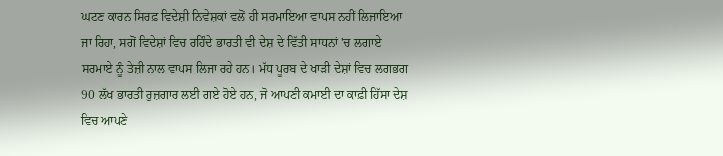ਘਟਣ ਕਾਰਨ ਸਿਰਫ਼ ਵਿਦੇਸ਼ੀ ਨਿਵੇਸ਼ਕਾਂ ਵਲੋਂ ਹੀ ਸਰਮਾਇਆ ਵਾਪਸ ਨਹੀਂ ਲਿਜਾਇਆ ਜਾ ਰਿਹਾ, ਸਗੋਂ ਵਿਦੇਸ਼ਾਂ ਵਿਚ ਰਹਿੰਦੇ ਭਾਰਤੀ ਵੀ ਦੇਸ਼ ਦੇ ਵਿੱਤੀ ਸਾਧਨਾਂ 'ਚ ਲਗਾਏ ਸਰਮਾਏ ਨੂੰ ਤੇਜ਼ੀ ਨਾਲ ਵਾਪਸ ਲਿਜਾ ਰਹੇ ਹਨ। ਮੱਧ ਪੂਰਬ ਦੇ ਖਾੜੀ ਦੇਸ਼ਾਂ ਵਿਚ ਲਗਭਗ 90 ਲੱਖ ਭਾਰਤੀ ਰੁਜ਼ਗਾਰ ਲਈ ਗਏ ਹੋਏ ਹਨ, ਜੋ ਆਪਣੀ ਕਮਾਈ ਦਾ ਕਾਫ਼ੀ ਹਿੱਸਾ ਦੇਸ਼ ਵਿਚ ਆਪਣੇ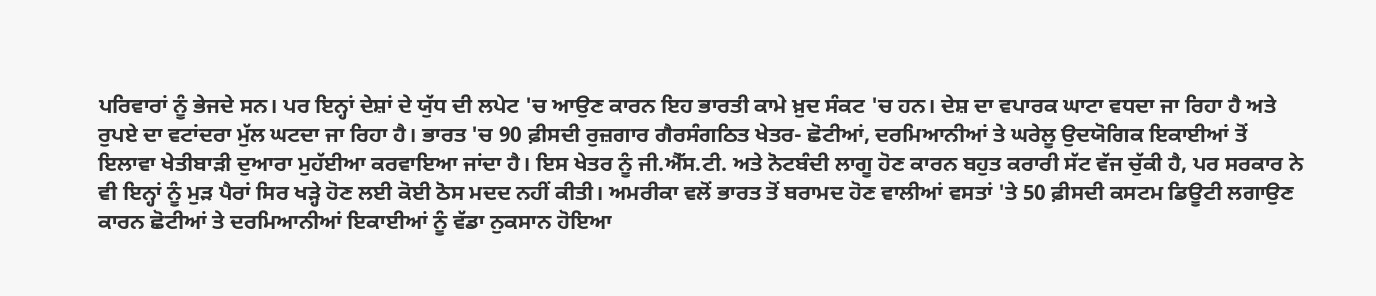ਪਰਿਵਾਰਾਂ ਨੂੰ ਭੇਜਦੇ ਸਨ। ਪਰ ਇਨ੍ਹਾਂ ਦੇਸ਼ਾਂ ਦੇ ਯੁੱਧ ਦੀ ਲਪੇਟ 'ਚ ਆਉਣ ਕਾਰਨ ਇਹ ਭਾਰਤੀ ਕਾਮੇ ਖ਼ੁਦ ਸੰਕਟ 'ਚ ਹਨ। ਦੇਸ਼ ਦਾ ਵਪਾਰਕ ਘਾਟਾ ਵਧਦਾ ਜਾ ਰਿਹਾ ਹੈ ਅਤੇ ਰੁਪਏ ਦਾ ਵਟਾਂਦਰਾ ਮੁੱਲ ਘਟਦਾ ਜਾ ਰਿਹਾ ਹੈ। ਭਾਰਤ 'ਚ 90 ਫ਼ੀਸਦੀ ਰੁਜ਼ਗਾਰ ਗੈਰਸੰਗਠਿਤ ਖੇਤਰ- ਛੋਟੀਆਂ, ਦਰਮਿਆਨੀਆਂ ਤੇ ਘਰੇਲੂ ਉਦਯੋਗਿਕ ਇਕਾਈਆਂ ਤੋਂ ਇਲਾਵਾ ਖੇਤੀਬਾੜੀ ਦੁਆਰਾ ਮੁਹੱਈਆ ਕਰਵਾਇਆ ਜਾਂਦਾ ਹੈ। ਇਸ ਖੇਤਰ ਨੂੰ ਜੀ.ਐੱਸ.ਟੀ. ਅਤੇ ਨੋਟਬੰਦੀ ਲਾਗੂ ਹੋਣ ਕਾਰਨ ਬਹੁਤ ਕਰਾਰੀ ਸੱਟ ਵੱਜ ਚੁੱਕੀ ਹੈ, ਪਰ ਸਰਕਾਰ ਨੇ ਵੀ ਇਨ੍ਹਾਂ ਨੂੰ ਮੁੜ ਪੈਰਾਂ ਸਿਰ ਖੜ੍ਹੇ ਹੋਣ ਲਈ ਕੋਈ ਠੋਸ ਮਦਦ ਨਹੀਂ ਕੀਤੀ। ਅਮਰੀਕਾ ਵਲੋਂ ਭਾਰਤ ਤੋਂ ਬਰਾਮਦ ਹੋਣ ਵਾਲੀਆਂ ਵਸਤਾਂ 'ਤੇ 50 ਫ਼ੀਸਦੀ ਕਸਟਮ ਡਿਊਟੀ ਲਗਾਉਣ ਕਾਰਨ ਛੋਟੀਆਂ ਤੇ ਦਰਮਿਆਨੀਆਂ ਇਕਾਈਆਂ ਨੂੰ ਵੱਡਾ ਨੁਕਸਾਨ ਹੋਇਆ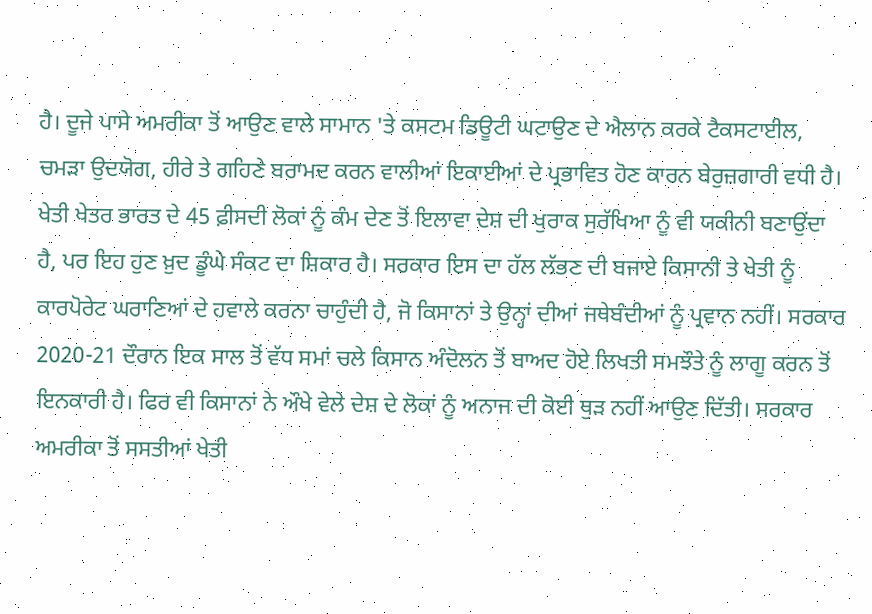ਹੈ। ਦੂਜੇ ਪਾਸੇ ਅਮਰੀਕਾ ਤੋਂ ਆਉਣ ਵਾਲੇ ਸਾਮਾਨ 'ਤੇ ਕਸਟਮ ਡਿਊਟੀ ਘਟਾਉਣ ਦੇ ਐਲਾਨ ਕਰਕੇ ਟੈਕਸਟਾਈਲ, ਚਮੜਾ ਉਦਯੋਗ, ਹੀਰੇ ਤੇ ਗਹਿਣੇ ਬਰਾਮਦ ਕਰਨ ਵਾਲੀਆਂ ਇਕਾਈਆਂ ਦੇ ਪ੍ਰਭਾਵਿਤ ਹੋਣ ਕਾਰਨ ਬੇਰੁਜ਼ਗਾਰੀ ਵਧੀ ਹੈ।
ਖੇਤੀ ਖੇਤਰ ਭਾਰਤ ਦੇ 45 ਫ਼ੀਸਦੀ ਲੋਕਾਂ ਨੂੰ ਕੰਮ ਦੇਣ ਤੋਂ ਇਲਾਵਾ ਦੇਸ਼ ਦੀ ਖੁਰਾਕ ਸੁਰੱਖਿਆ ਨੂੰ ਵੀ ਯਕੀਨੀ ਬਣਾਉਂਦਾ ਹੈ, ਪਰ ਇਹ ਹੁਣ ਖ਼ੁਦ ਡੂੰਘੇ ਸੰਕਟ ਦਾ ਸ਼ਿਕਾਰ ਹੈ। ਸਰਕਾਰ ਇਸ ਦਾ ਹੱਲ ਲੱਭਣ ਦੀ ਬਜਾਏ ਕਿਸਾਨੀ ਤੇ ਖੇਤੀ ਨੂੰ ਕਾਰਪੋਰੇਟ ਘਰਾਣਿਆਂ ਦੇ ਹਵਾਲੇ ਕਰਨਾ ਚਾਹੁੰਦੀ ਹੈ, ਜੋ ਕਿਸਾਨਾਂ ਤੇ ਉਨ੍ਹਾਂ ਦੀਆਂ ਜਥੇਬੰਦੀਆਂ ਨੂੰ ਪ੍ਰਵਾਨ ਨਹੀਂ। ਸਰਕਾਰ 2020-21 ਦੌਰਾਨ ਇਕ ਸਾਲ ਤੋਂ ਵੱਧ ਸਮਾਂ ਚਲੇ ਕਿਸਾਨ ਅੰਦੋਲਨ ਤੋਂ ਬਾਅਦ ਹੋਏ ਲਿਖਤੀ ਸਮਝੌਤੇ ਨੂੰ ਲਾਗੂ ਕਰਨ ਤੋਂ ਇਨਕਾਰੀ ਹੈ। ਫਿਰ ਵੀ ਕਿਸਾਨਾਂ ਨੇ ਔਖੇ ਵੇਲੇ ਦੇਸ਼ ਦੇ ਲੋਕਾਂ ਨੂੰ ਅਨਾਜ ਦੀ ਕੋਈ ਥੁੜ ਨਹੀਂ ਆਉਣ ਦਿੱਤੀ। ਸਰਕਾਰ ਅਮਰੀਕਾ ਤੋਂ ਸਸਤੀਆਂ ਖੇਤੀ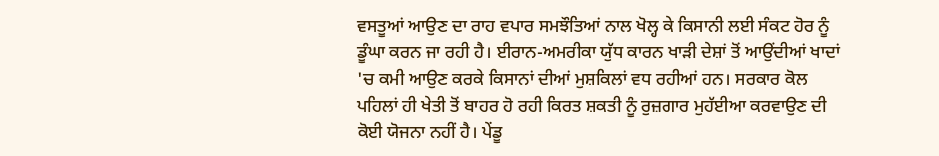ਵਸਤੂਆਂ ਆਉਣ ਦਾ ਰਾਹ ਵਪਾਰ ਸਮਝੌਤਿਆਂ ਨਾਲ ਖੋਲ੍ਹ ਕੇ ਕਿਸਾਨੀ ਲਈ ਸੰਕਟ ਹੋਰ ਨੂੰ ਡੂੰਘਾ ਕਰਨ ਜਾ ਰਹੀ ਹੈ। ਈਰਾਨ-ਅਮਰੀਕਾ ਯੁੱਧ ਕਾਰਨ ਖਾੜੀ ਦੇਸ਼ਾਂ ਤੋਂ ਆਉਂਦੀਆਂ ਖਾਦਾਂ 'ਚ ਕਮੀ ਆਉਣ ਕਰਕੇ ਕਿਸਾਨਾਂ ਦੀਆਂ ਮੁਸ਼ਕਿਲਾਂ ਵਧ ਰਹੀਆਂ ਹਨ। ਸਰਕਾਰ ਕੋਲ ਪਹਿਲਾਂ ਹੀ ਖੇਤੀ ਤੋਂ ਬਾਹਰ ਹੋ ਰਹੀ ਕਿਰਤ ਸ਼ਕਤੀ ਨੂੰ ਰੁਜ਼ਗਾਰ ਮੁਹੱਈਆ ਕਰਵਾਉਣ ਦੀ ਕੋਈ ਯੋਜਨਾ ਨਹੀਂ ਹੈ। ਪੇਂਡੂ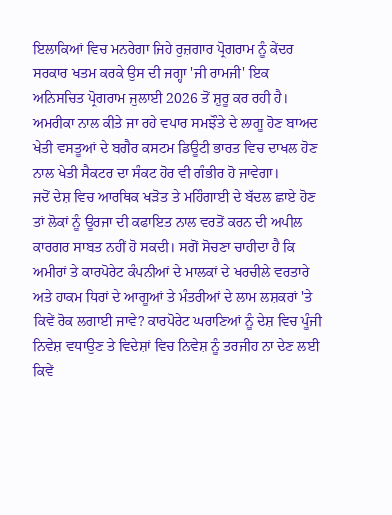ਇਲਾਕਿਆਂ ਵਿਚ ਮਨਰੇਗਾ ਜਿਹੇ ਰੁਜ਼ਗਾਰ ਪ੍ਰੋਗਰਾਮ ਨੂੰ ਕੇਂਦਰ ਸਰਕਾਰ ਖਤਮ ਕਰਕੇ ਉਸ ਦੀ ਜਗ੍ਹਾ 'ਜੀ ਰਾਮਜੀ' ਇਕ ਅਨਿਸਚਿਤ ਪ੍ਰੋਗਰਾਮ ਜੁਲਾਈ 2026 ਤੋਂ ਸ਼ੁਰੂ ਕਰ ਰਹੀ ਹੈ। ਅਮਰੀਕਾ ਨਾਲ ਕੀਤੇ ਜਾ ਰਹੇ ਵਪਾਰ ਸਮਝੌਤੇ ਦੇ ਲਾਗੂ ਹੋਣ ਬਾਅਦ ਖੇਤੀ ਵਸਤੂਆਂ ਦੇ ਬਗੈਰ ਕਸਟਮ ਡਿਊਟੀ ਭਾਰਤ ਵਿਚ ਦਾਖਲ ਹੋਣ ਨਾਲ ਖੇਤੀ ਸੈਕਟਰ ਦਾ ਸੰਕਟ ਹੋਰ ਵੀ ਗੰਭੀਰ ਹੋ ਜਾਵੇਗਾ।
ਜਦੋਂ ਦੇਸ਼ ਵਿਚ ਆਰਥਿਕ ਖੜੋਤ ਤੇ ਮਹਿੰਗਾਈ ਦੇ ਬੱਦਲ ਛਾਏ ਹੋਣ ਤਾਂ ਲੋਕਾਂ ਨੂੰ ਊਰਜਾ ਦੀ ਕਫਾਇਤ ਨਾਲ ਵਰਤੋਂ ਕਰਨ ਦੀ ਅਪੀਲ ਕਾਰਗਰ ਸਾਬਤ ਨਹੀਂ ਹੋ ਸਕਦੀ। ਸਗੋਂ ਸੋਚਣਾ ਚਾਹੀਦਾ ਹੈ ਕਿ ਅਮੀਰਾਂ ਤੇ ਕਾਰਪੋਰੇਟ ਕੰਪਨੀਆਂ ਦੇ ਮਾਲਕਾਂ ਦੇ ਖਰਚੀਲੇ ਵਰਤਾਰੇ ਅਤੇ ਹਾਕਮ ਧਿਰਾਂ ਦੇ ਆਗੂਆਂ ਤੇ ਮੰਤਰੀਆਂ ਦੇ ਲਾਮ ਲਸ਼ਕਰਾਂ 'ਤੇ ਕਿਵੇਂ ਰੋਕ ਲਗਾਈ ਜਾਵੇ? ਕਾਰਪੋਰੇਟ ਘਰਾਣਿਆਂ ਨੂੰ ਦੇਸ਼ ਵਿਚ ਪੂੰਜੀ ਨਿਵੇਸ਼ ਵਧਾਉਣ ਤੇ ਵਿਦੇਸ਼ਾਂ ਵਿਚ ਨਿਵੇਸ਼ ਨੂੰ ਤਰਜੀਹ ਨਾ ਦੇਣ ਲਈ ਕਿਵੇਂ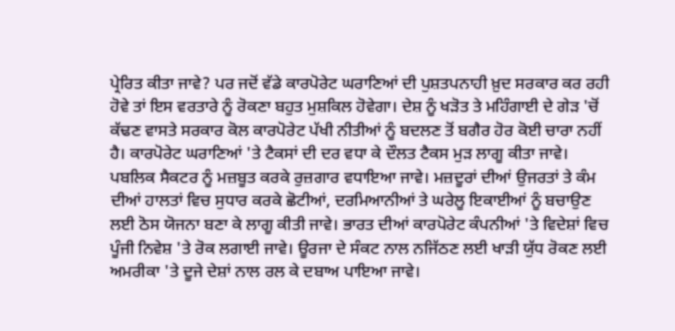ਪ੍ਰੇਰਿਤ ਕੀਤਾ ਜਾਵੇ? ਪਰ ਜਦੋਂ ਵੱਡੇ ਕਾਰਪੋਰੇਟ ਘਰਾਣਿਆਂ ਦੀ ਪੁਸ਼ਤਪਨਾਹੀ ਖ਼ੁਦ ਸਰਕਾਰ ਕਰ ਰਹੀ ਹੋਵੇ ਤਾਂ ਇਸ ਵਰਤਾਰੇ ਨੂੰ ਰੋਕਣਾ ਬਹੁਤ ਮੁਸ਼ਕਿਲ ਹੋਵੇਗਾ। ਦੇਸ਼ ਨੂੰ ਖੜੋਤ ਤੇ ਮਹਿੰਗਾਈ ਦੇ ਗੇੜ 'ਚੋਂ ਕੱਢਣ ਵਾਸਤੇ ਸਰਕਾਰ ਕੋਲ ਕਾਰਪੋਰੇਟ ਪੱਖੀ ਨੀਤੀਆਂ ਨੂੰ ਬਦਲਣ ਤੋਂ ਬਗੈਰ ਹੋਰ ਕੋਈ ਚਾਰਾ ਨਹੀਂ ਹੈ। ਕਾਰਪੋਰੇਟ ਘਰਾਣਿਆਂ 'ਤੇ ਟੈਕਸਾਂ ਦੀ ਦਰ ਵਧਾ ਕੇ ਦੌਲਤ ਟੈਕਸ ਮੁੜ ਲਾਗੂ ਕੀਤਾ ਜਾਵੇ। ਪਬਲਿਕ ਸੈਕਟਰ ਨੂੰ ਮਜ਼ਬੂਤ ਕਰਕੇ ਰੁਜ਼ਗਾਰ ਵਧਾਇਆ ਜਾਵੇ। ਮਜ਼ਦੂਰਾਂ ਦੀਆਂ ਉਜਰਤਾਂ ਤੇ ਕੰਮ ਦੀਆਂ ਹਾਲਤਾਂ ਵਿਚ ਸੁਧਾਰ ਕਰਕੇ ਛੋਟੀਆਂ, ਦਰਮਿਆਨੀਆਂ ਤੇ ਘਰੇਲੂ ਇਕਾਈਆਂ ਨੂੰ ਬਚਾਉਣ ਲਈ ਠੋਸ ਯੋਜਨਾ ਬਣਾ ਕੇ ਲਾਗੂ ਕੀਤੀ ਜਾਵੇ। ਭਾਰਤ ਦੀਆਂ ਕਾਰਪੋਰੇਟ ਕੰਪਨੀਆਂ 'ਤੇ ਵਿਦੇਸ਼ਾਂ ਵਿਚ ਪੂੰਜੀ ਨਿਵੇਸ਼ 'ਤੇ ਰੋਕ ਲਗਾਈ ਜਾਵੇ। ਊਰਜਾ ਦੇ ਸੰਕਟ ਨਾਲ ਨਜਿੱਠਣ ਲਈ ਖਾੜੀ ਯੁੱਧ ਰੋਕਣ ਲਈ ਅਮਰੀਕਾ 'ਤੇ ਦੂਜੇ ਦੇਸ਼ਾਂ ਨਾਲ ਰਲ ਕੇ ਦਬਾਅ ਪਾਇਆ ਜਾਵੇ।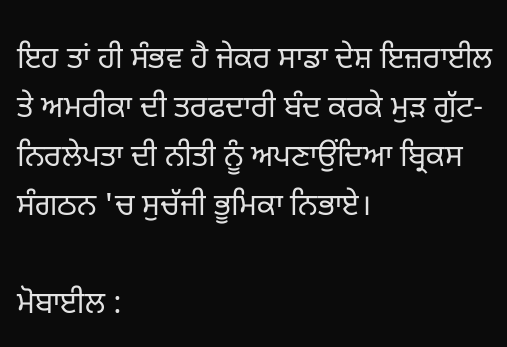ਇਹ ਤਾਂ ਹੀ ਸੰਭਵ ਹੈ ਜੇਕਰ ਸਾਡਾ ਦੇਸ਼ ਇਜ਼ਰਾਈਲ ਤੇ ਅਮਰੀਕਾ ਦੀ ਤਰਫਦਾਰੀ ਬੰਦ ਕਰਕੇ ਮੁੜ ਗੁੱਟ-ਨਿਰਲੇਪਤਾ ਦੀ ਨੀਤੀ ਨੂੰ ਅਪਣਾਉਂਦਿਆ ਬ੍ਰਿਕਸ ਸੰਗਠਨ 'ਚ ਸੁਚੱਜੀ ਭੂਮਿਕਾ ਨਿਭਾਏ।

ਮੋਬਾਈਲ :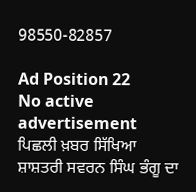98550-82857

Ad Position 22
No active advertisement
ਪਿਛਲੀ ਖ਼ਬਰ ਸਿੱਖਿਆ ਸ਼ਾਸ਼ਤਰੀ ਸਵਰਨ ਸਿੰਘ ਭੰਗੂ ਦਾ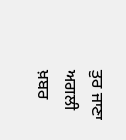ਤੁਰ ਜਾਣਾ ਅਗਲੀ ਖ਼ਬਰ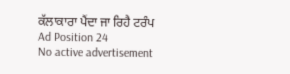ਕੱਲਾਕਾਰਾ ਪੈਂਦਾ ਜਾ ਰਿਹੈ ਟਰੰਪ
Ad Position 24
No active advertisement